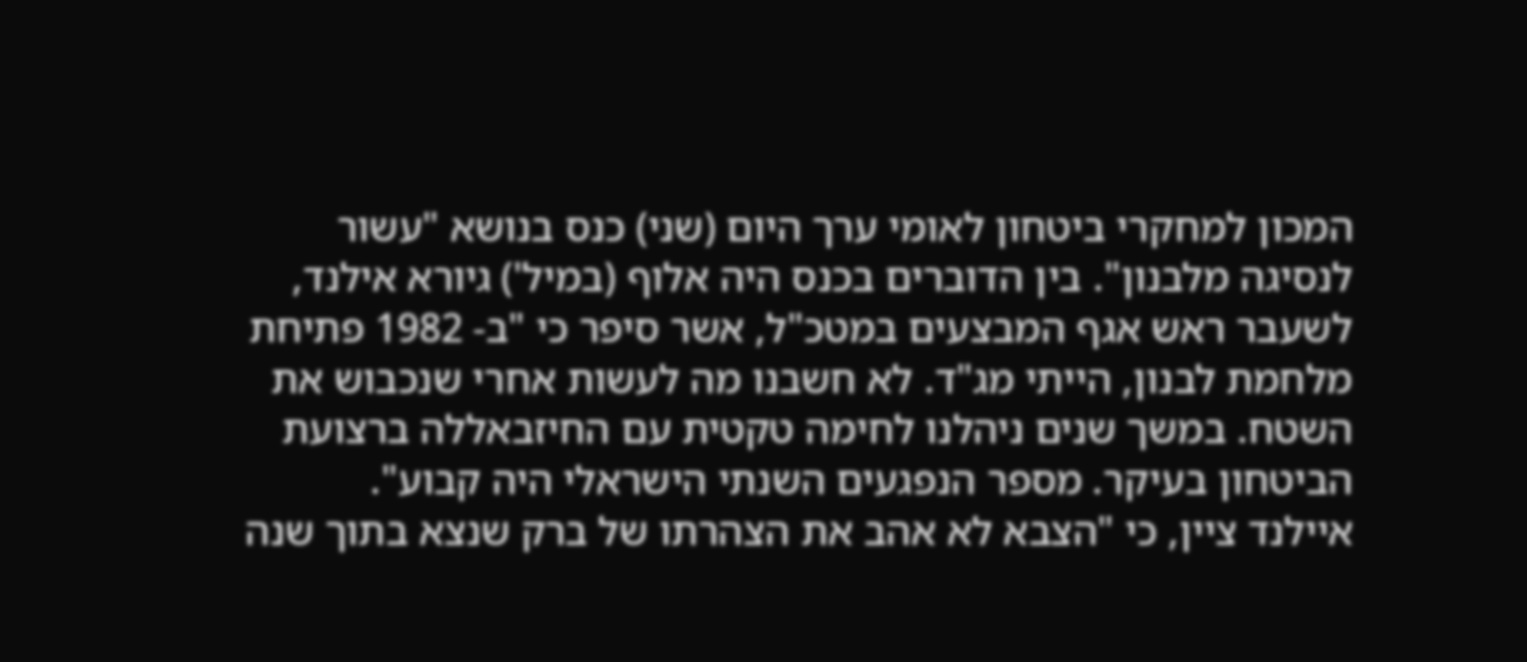המכון למחקרי ביטחון לאומי ערך היום (שני) כנס בנושא "עשור לנסיגה מלבנון". בין הדוברים בכנס היה אלוף (במיל') גיורא אילנד, לשעבר ראש אגף המבצעים במטכ"ל, אשר סיפר כי "ב- 1982 פתיחת מלחמת לבנון, הייתי מג"ד. לא חשבנו מה לעשות אחרי שנכבוש את השטח. במשך שנים ניהלנו לחימה טקטית עם החיזבאללה ברצועת הביטחון בעיקר. מספר הנפגעים השנתי הישראלי היה קבוע".
איילנד ציין, כי "הצבא לא אהב את הצהרתו של ברק שנצא בתוך שנה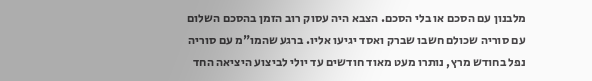מלבנון עם הסכם או בלי הסכם. הצבא היה עסוק רוב הזמן בהסכם השלום עם סוריה שכולם חשבו שברק ואסד יגיעו אליו. ברגע שהמו"מ עם סוריה נפל בחודש מרץ, נותרו מעט מאוד חודשים עד יולי לביצוע היציאה החד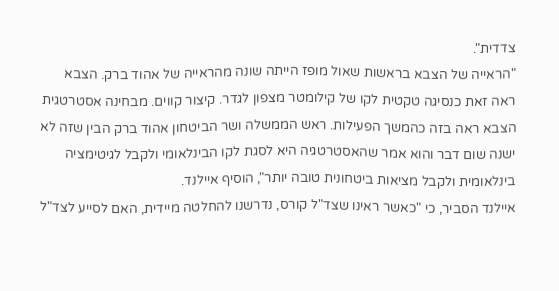צדדית".
"הראייה של הצבא בראשות שאול מופז הייתה שונה מהראייה של אהוד ברק. הצבא ראה זאת כנסיגה טקטית לקו של קילומטר מצפון לגדר. קיצור קווים. מבחינה אסטרטגית הצבא ראה בזה כהמשך הפעילות. ראש הממשלה ושר הביטחון אהוד ברק הבין שזה לא ישנה שום דבר והוא אמר שהאסטרטגיה היא לסגת לקו הבינלאומי ולקבל לגיטימציה בינלאומית ולקבל מציאות ביטחונית טובה יותר", הוסיף איילנד.
איילנד הסביר, כי "כאשר ראינו שצד"ל קורס, נדרשנו להחלטה מיידית, האם לסייע לצד"ל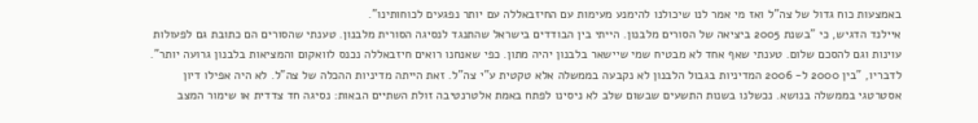באמצעות כוח גדול של צה"ל ואז מי אמר לנו שיכולנו להימנע מעימות עם החיזבאללה עם יותר נפגעים לכוחותינו".
איילנד הדגיש, כי "בשנת 2005 ביציאה של הסורים מלבנון. הייתי בין הבודדים בישראל שהתנגד לנסיגה הסורית מלבנון. טענתי שהסורים הם כתובת גם לפעולות עוינות וגם להסכם שלום. טענתי שאף אחד לא מבטיח שמי שיישאר בלבנון יהיה מתון. כפי שאנחנו רואים חיזבאללה נכנס לוואקום והמציאות בלבנון גרועה יותר".
לדבריו, "בין 2000 ל- 2006 המדיניות בגבול הלבנון לא נקבעה בממשלה אלא טקטית ע"י צה"ל. זאת הייתה מדיניות ההכלה של צה"ל. לא היה אפילו דיון אסטרטגי בממשלה בנושא. נכשלנו בשנות התשעים שבשום שלב לא ניסינו לפתח באמת אלטרנטיבה זולת השתיים הבאות: נסיגה חד צדדית או שימור המצב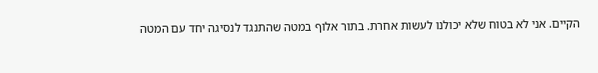הקיים. אני לא בטוח שלא יכולנו לעשות אחרת. בתור אלוף במטה שהתנגד לנסיגה יחד עם המטה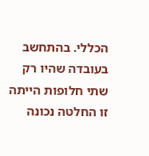הכללי. בהתחשב בעובדה שהיו רק שתי חלופות הייתה זו החלטה נכונה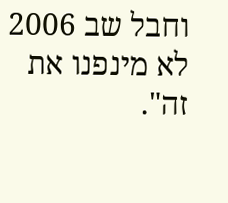וחבל שב 2006 לא מינפנו את זה".